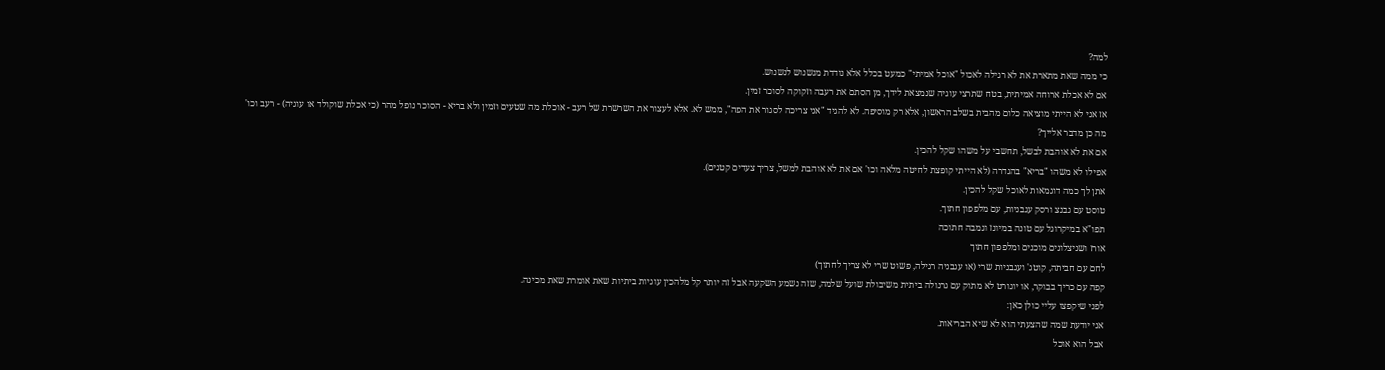למה?
כי ממה שאת מתארת את לא רגילה לאכול "אוכל אמיתי" כמעט בכלל אלא נודדת מנשנוש לנשנוש.
אם לא אכלת ארוחה אמיתית, בטח שתרצי עוגיה שנמצאת לידך, מן הסתם את רעבה וזקוקה לסוכר זמין.
אז אני לא הייתי מוציאה כלום מהבית בשלב הראשון, אלא רק מוסיפה. לא להגיד "אני צריכה לסגור את הפה", ממש לא. אלא לעצור את השרשרת של רעב - אוכלת מה שטעים וזמין ולא בריא - הסוכר נופל מהר (כי אכלת שוקולד או עוגיה) - רעב וכו'
מה כן מדבר אלייך?
אם את לא אוהבת לבשל, תחשבי על משהו שקל להכין.
אפילו לא משהו "בריא" בהגדרה (לא הייתי קופצת לחיטה מלאה וכו' אם את לא אוהבת למשל, צריך צעדים קטנים).
אתן לך כמה דוגמאות לאוכל שקל להכין.
טוסט עם גבנצ ורסק עגבניות, עם מלפפון חתוך.
תפו"א במיקרוגל עם טונה במיונז וגמבה חתוכה
אורז ושניצלונים מוכנים ומלפפון חתוך
לחם עם חביתה, קוטג' ועגבניות שרי (או עגבניה רגילה, פשוט שרי לא צריך לחתוך)
קפה עם כריך בבוקר, או יוגורט לא מתוק עם גרנולה ביתית משיבולת שועל שלמה, שזה נשמע השקעה אבל זה יותר קל מלהכין עוגיות ביתיות שאת אומרת שאת מכינה.
לפני שיקפצו עליי כולן כאן:
אני יודעת שמה שהצעתי הוא לא שיא הבריאות.
אבל הוא אוכל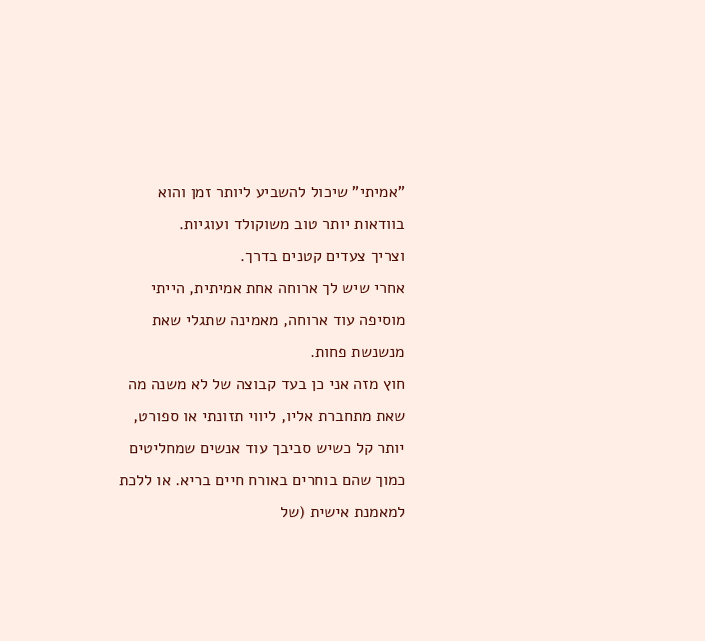"אמיתי" שיכול להשביע ליותר זמן והוא בוודאות יותר טוב משוקולד ועוגיות.
וצריך צעדים קטנים בדרך.
אחרי שיש לך ארוחה אחת אמיתית, הייתי מוסיפה עוד ארוחה, מאמינה שתגלי שאת מנשנשת פחות.
חוץ מזה אני כן בעד קבוצה של לא משנה מה שאת מתחברת אליו, ליווי תזונתי או ספורט, יותר קל כשיש סביבך עוד אנשים שמחליטים כמוך שהם בוחרים באורח חיים בריא. או ללכת למאמנת אישית (של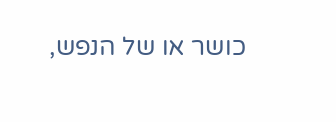כושר או של הנפש,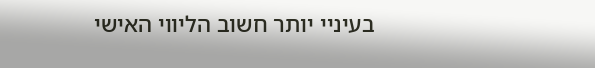בעיניי יותר חשוב הליווי האישי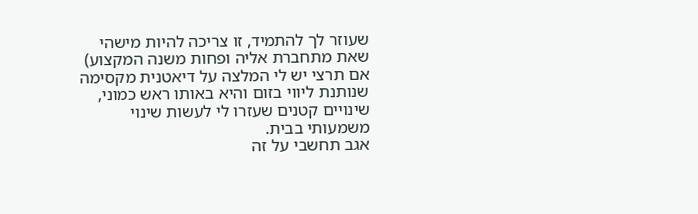שעוזר לך להתמיד, זו צריכה להיות מישהי שאת מתחברת אליה ופחות משנה המקצוע)
אם תרצי יש לי המלצה על דיאטנית מקסימה שנותנת ליווי בזום והיא באותו ראש כמוני, שינויים קטנים שעזרו לי לעשות שינוי משמעותי בבית.
אגב תחשבי על זה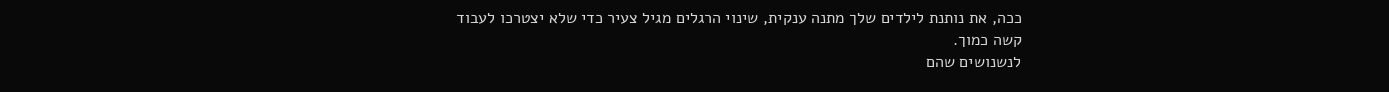ככה, את נותנת לילדים שלך מתנה ענקית, שינוי הרגלים מגיל צעיר כדי שלא יצטרכו לעבוד קשה כמוך.
לנשנושים שהם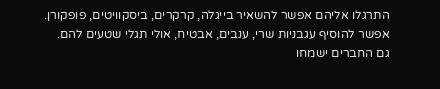התרגלו אליהם אפשר להשאיר בייגלה, קרקרים, ביסקוויטים, פופקורן.
אפשר להוסיף עגבניות שרי, ענבים, אבטיח, אולי תגלי שטעים להם.
גם החברים ישמחו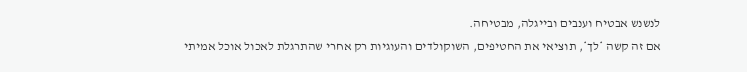לנשנש אבטיח וענבים ובייגלה, מבטיחה.
אם זה קשה *לך*, תוציאי את החטיפים, השוקולדים והעוגיות רק אחרי שהתרגלת לאכול אוכל אמיתי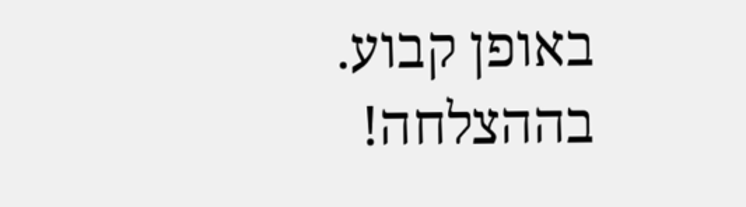באופן קבוע.
בההצלחה!